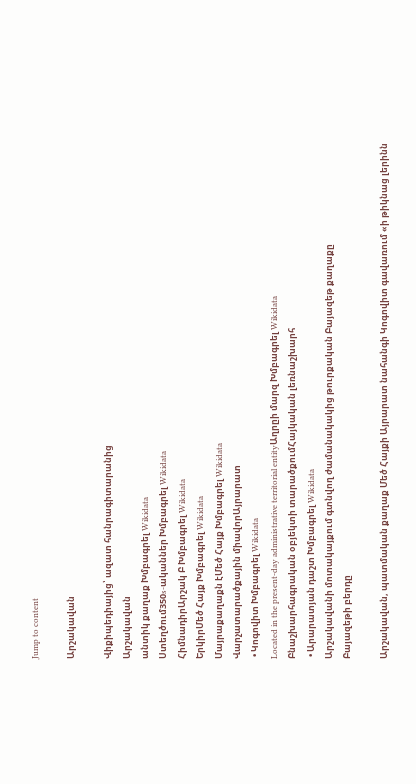Jump to content

Արշակավան

Վիքիպեդիայից՝ ազատ հանրագիտարանից
Արշակավան
անտիկ քաղաք Խմբագրել Wikidata
Ստեղծում350s-ականներ Խմբագրել Wikidata
ՀիմնադիրԱրշակ Բ Խմբագրել Wikidata
ԵրկիրՄեծ Հայք Խմբագրել Wikidata
Մայրաքաղաքն էՄեծ Հայք Խմբագրել Wikidata
Վարչատարածքային միավորԱյրարատ
 • Կոգովիտ Խմբագրել Wikidata
Located in the present-day administrative territorial entityԱղրըի մարզ Խմբագրել Wikidata
Բնաշխարհագրական օբյեկտի տարածքումՀայկական լեռնաշխարհ
 • Արարատյան դաշտ Խմբագրել Wikidata
Արշակավանի մոտակայքում գտնվող ժամանակակից թուրքական Բայազեթ քաղաքը
Բայազեթի բերդը

Արշակավան, պատմական քաղաք Մեծ Հայքի Այրարատ նահանգի Կոգովիտ գավառում «ի թիկնաց լերինն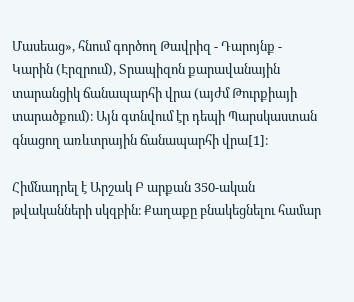Մասեաց», հնում գործող Թավրիզ - Դարոյնք - Կարին (Էրզրում), Տրապիզոն քարավանային տարանցիկ ճանապարհի վրա (այժմ Թուրքիայի տարածքում)։ Այն գտնվում էր դեպի Պարսկաստան գնացող առևտրային ճանապարհի վրա[1]։

Հիմնադրել է Արշակ Բ արքան 350-ական թվականների սկզբին։ Քաղաքը բնակեցնելու համար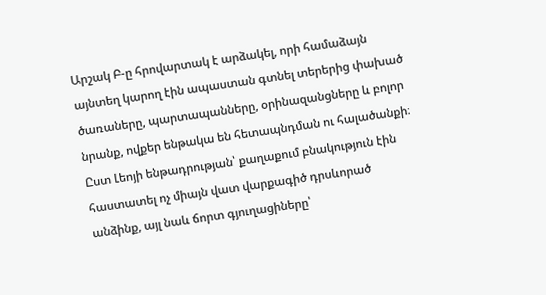Արշակ Բ-ը հրովարտակ է արձակել, որի համաձայն այնտեղ կարող էին ապաստան գտնել տերերից փախած ծառաները, պարտապանները, օրինազանցները և բոլոր նրանք, ովքեր ենթակա են հետապնդման ու հալածանքի։ Ըստ Լեոյի ենթադրության՝ քաղաքում բնակություն էին հաստատել ոչ միայն վատ վարքագիծ դրսևորած անձինք, այլ նաև ճորտ գյուղացիները՝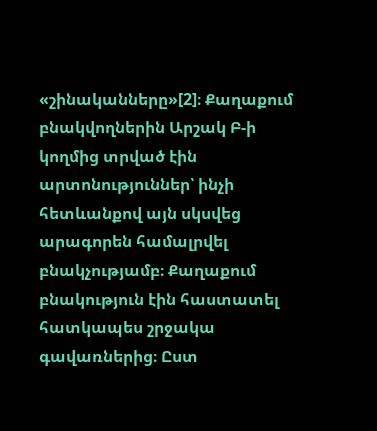«շինականները»[2]։ Քաղաքում բնակվողներին Արշակ Բ-ի կողմից տրված էին արտոնություններ՝ ինչի հետևանքով այն սկսվեց արագորեն համալրվել բնակչությամբ։ Քաղաքում բնակություն էին հաստատել հատկապես շրջակա գավառներից։ Ըստ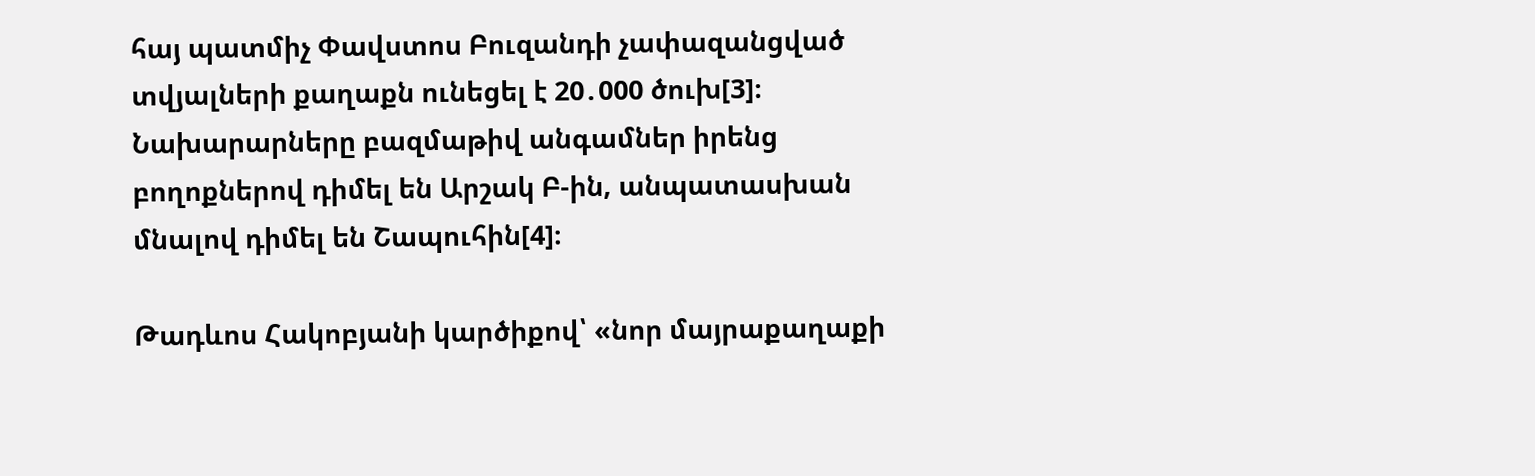հայ պատմիչ Փավստոս Բուզանդի չափազանցված տվյալների քաղաքն ունեցել է 20․000 ծուխ[3]։ Նախարարները բազմաթիվ անգամներ իրենց բողոքներով դիմել են Արշակ Բ-ին, անպատասխան մնալով դիմել են Շապուհին[4]։

Թադևոս Հակոբյանի կարծիքով՝ «նոր մայրաքաղաքի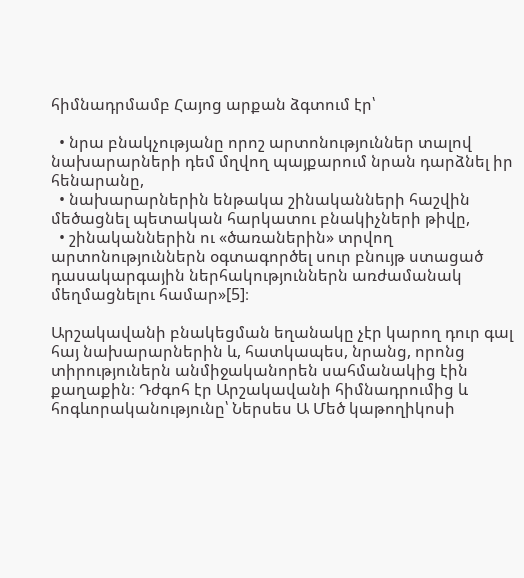հիմնադրմամբ Հայոց արքան ձգտում էր՝

  • նրա բնակչությանը որոշ արտոնություններ տալով նախարարների դեմ մղվող պայքարում նրան դարձնել իր հենարանը,
  • նախարարներին ենթակա շինականների հաշվին մեծացնել պետական հարկատու բնակիչների թիվը,
  • շինականներին ու «ծառաներին» տրվող արտոնություններն օգտագործել սուր բնույթ ստացած դասակարգային ներհակություններն առժամանակ մեղմացնելու համար»[5]։

Արշակավանի բնակեցման եղանակը չէր կարող դուր գալ հայ նախարարներին և, հատկապես, նրանց, որոնց տիրություներն անմիջականորեն սահմանակից էին քաղաքին։ Դժգոհ էր Արշակավանի հիմնադրումից և հոգևորականությունը՝ Ներսես Ա Մեծ կաթողիկոսի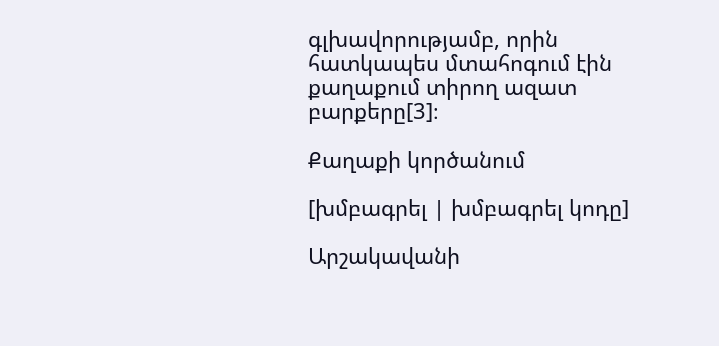գլխավորությամբ, որին հատկապես մտահոգում էին քաղաքում տիրող ազատ բարքերը[3]։

Քաղաքի կործանում

[խմբագրել | խմբագրել կոդը]

Արշակավանի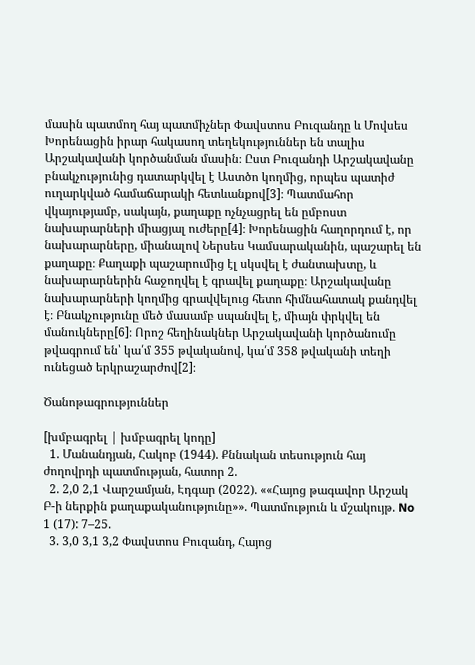մասին պատմող հայ պատմիչներ Փավստոս Բուզանդը և Մովսես Խորենացին իրար հակասող տեղեկություններ են տալիս Արշակավանի կործանման մասին։ Ըստ Բուզանդի Արշակավանը բնակչությունից դատարկվել է Աստծո կողմից, որպես պատիժ ուղարկված համաճարակի հետևանքով[3]։ Պատմահոր վկայությամբ, սակայն, քաղաքը ոչնչացրել են ըմբոստ նախարարների միացյալ ուժերը[4]։ Խորենացին հաղորդում է, որ նախարարները, միանալով Ներսես Կամսարականին, պաշարել են քաղաքը։ Քաղաքի պաշարումից էլ սկսվել է ժանտախտը, և նախարարներին հաջողվել է գրավել քաղաքը։ Արշակավանը նախարարների կողմից գրավվելուց հետո հիմնահատակ քանդվել է։ Բնակչությունը մեծ մասամբ սպանվել է, միայն փրկվել են մանուկները[6]։ Որոշ հեղինակներ Արշակավանի կործանումը թվագրում են՝ կա՛մ 355 թվականով, կա՛մ 358 թվականի տեղի ունեցած երկրաշարժով[2]։

Ծանոթագրություններ

[խմբագրել | խմբագրել կոդը]
  1. Մանանդյան, Հակոբ (1944). Քննական տեսություն հայ ժողովրդի պատմության, հատոր 2.
  2. 2,0 2,1 Վարշամյան, Էդգար (2022). ««Հայոց թագավոր Արշակ Բ-ի ներքին քաղաքականությունը»». Պատմություն և մշակույթ. No 1 (17): 7–25.
  3. 3,0 3,1 3,2 Փավստոս Բուզանդ, Հայոց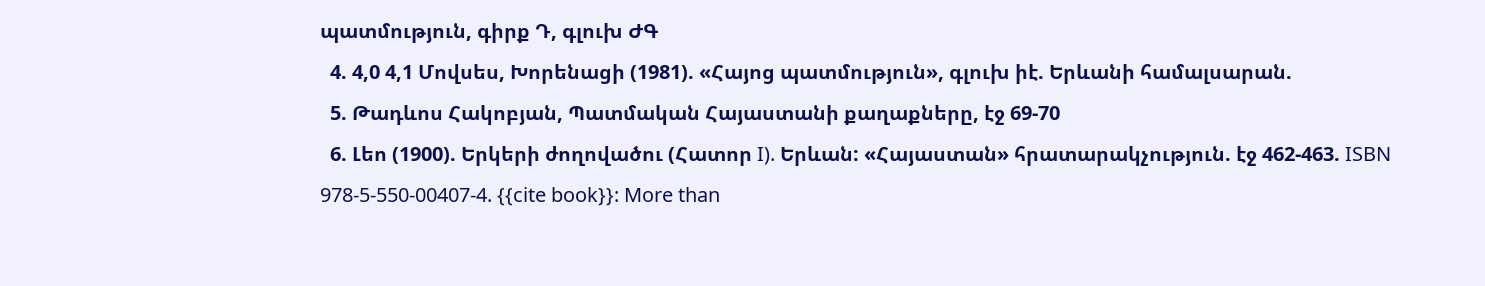պատմություն, գիրք Դ, գլուխ ԺԳ
  4. 4,0 4,1 Մովսես, Խորենացի (1981). «Հայոց պատմություն», գլուխ իէ. Երևանի համալսարան.
  5. Թադևոս Հակոբյան, Պատմական Հայաստանի քաղաքները, էջ 69-70
  6. Լեո (1900). Երկերի ժողովածու (Հատոր I). Երևան: «Հայաստան» հրատարակչություն. էջ 462-463. ISBN 978-5-550-00407-4. {{cite book}}: More than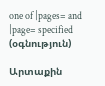one of |pages= and |page= specified (օգնություն)

Արտաքին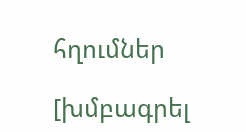հղումներ

[խմբագրել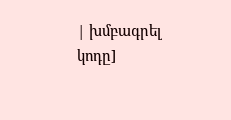| խմբագրել կոդը]